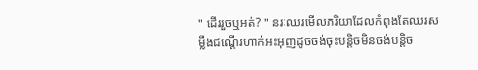" ដើររួចឬអត់? " នរៈឈរមើលភរិយាដែលកំពុងតែឈរសម្លឹងជណ្ដើរហាក់អះអុញដូចចង់ចុះបន្តិចមិនចង់បន្តិច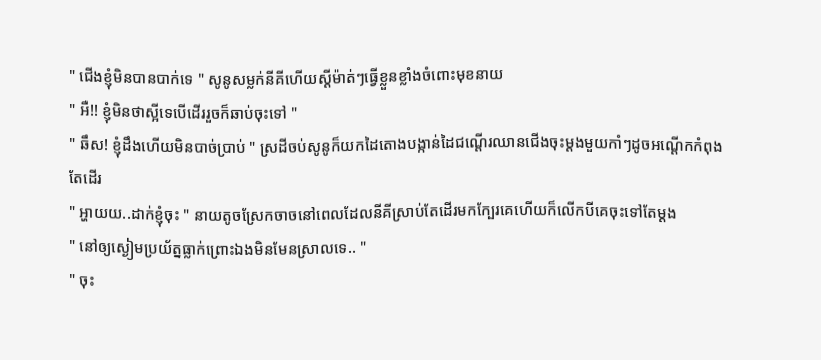" ជើងខ្ញុំមិនបានបាក់ទេ " សូនូសម្លក់នីគីហើយស្ដីម៉ាត់ៗធ្វើខ្លួនខ្លាំងចំពោះមុខនាយ
" អឺ!! ខ្ញុំមិនថាស្អីទេបើដើររួចក៏ឆាប់ចុះទៅ "
" ឆឹស! ខ្ញុំដឹងហើយមិនបាច់ប្រាប់ " ស្រដីចប់សូនូក៏យកដៃតោងបង្កាន់ដៃជណ្ដើរឈានជើងចុះម្ដងមួយកាំៗដូចអណ្ដើកកំពុងតែដើរ
" អ្ហាយយ..ដាក់ខ្ញុំចុះ " នាយតូចស្រែកចាចនៅពេលដែលនីគីស្រាប់តែដើរមកក្បែរគេហើយក៏លើកបីគេចុះទៅតែម្ដង
" នៅឲ្យស្ងៀមប្រយ័ត្នធ្លាក់ព្រោះឯងមិនមែនស្រាលទេ.. "
" ចុះ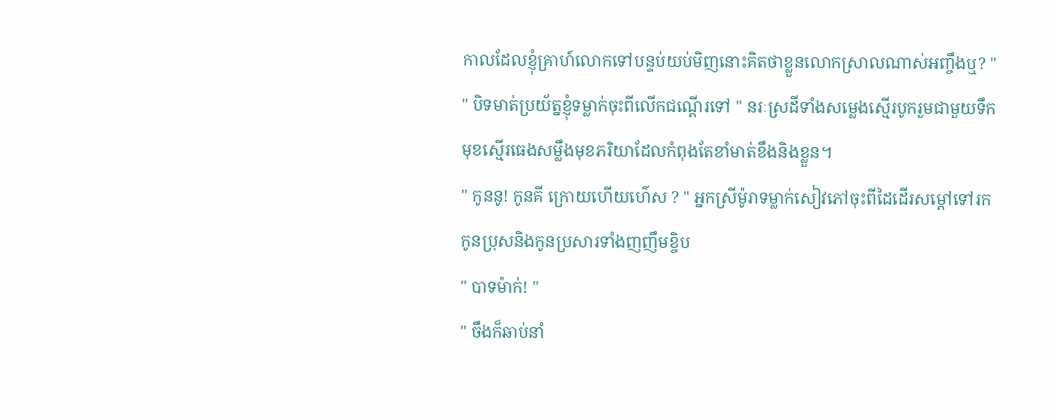កាលដែលខ្ញុំគ្រាហ៍លោកទៅបន្ទប់យប់មិញនោះគិតថាខ្លួនលោកស្រាលណាស់អញ្ចឹងឬ? "
" បិទមាត់ប្រយ័ត្នខ្ញុំទម្លាក់ចុះពីលើកជណ្ដើរទៅ " នរៈស្រដីទាំងសម្លេងស្មើរបូករួមជាមួយទឹកមុខស្មើរធេងសម្លឹងមុខភរិយាដែលកំពុងតែខាំមាត់ខឹងនិងខ្លួន។
" កូននូ! កូនគី ក្រោយហើយហ៌េស ? " អ្នកស្រីម៉ូរាទម្លាក់សៀវភៅចុះពីដៃដើរសម្ដៅទៅរកកូនប្រុសនិងកូនប្រសារទាំងញញឹមខ្ចិប
" បាទម៉ាក់! "
" ចឹងក៏ឆាប់នាំ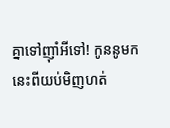គ្នាទៅញុាំអីទៅ! កូននូមកនេះពីយប់មិញហត់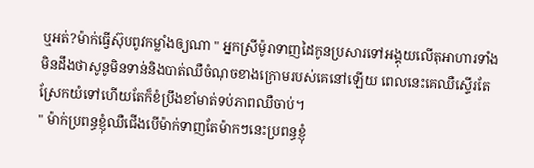ឬអត់?ម៉ាក់ធ្វើស៊ុបពូវកម្លាំងឲ្យណា " អ្នកស្រីម៉ូរាទាញដៃកូនប្រសារទៅអង្គុយលើតុអាហារទាំងមិនដឹងថាសូនូមិនទាន់និងបាត់ឈឺចំណុចខាងក្រោមរបស់គេនៅឡើយ ពេលនេះគេឈឺស្ទើរតែស្រែកយំទៅហើយតែក៏ខំប្រឹងខាំមាត់ទប់ភាពឈឺចាប់។
" ម៉ាក់ប្រពន្ធខ្ញុំឈឺជើងបើម៉ាក់ទាញតែម៉ាកៗនេះប្រពន្ធខ្ញុំ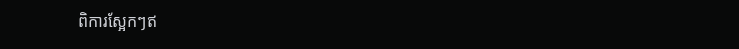ពិការស្អែកៗឥ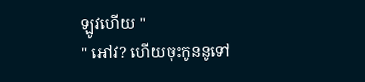ឡូវហើយ "
" អៅវ? ហើយចុះកូននូទៅ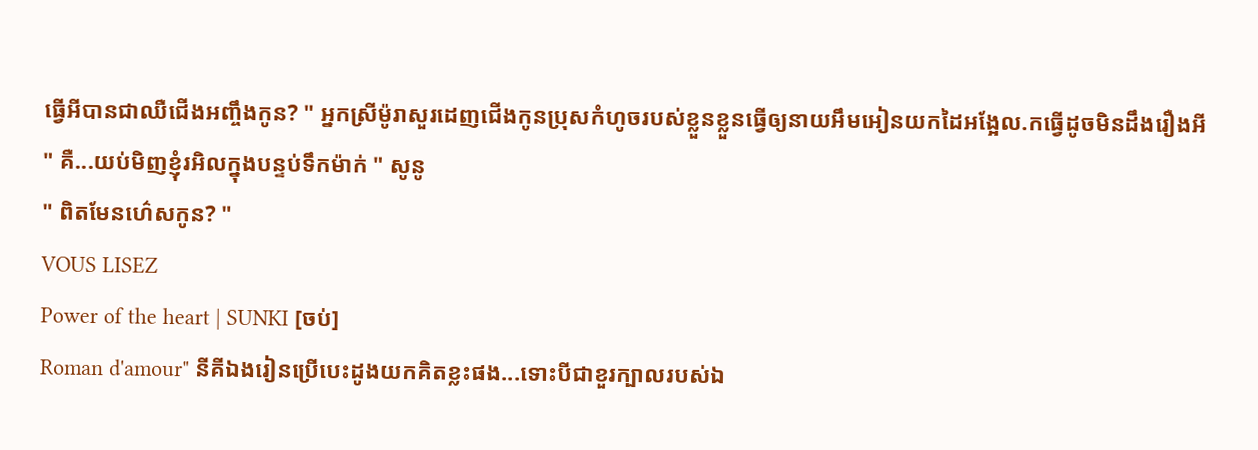ធ្វើអីបានជាឈឺជើងអញ្ចឹងកូន? " អ្នកស្រីម៉ូរាសួរដេញជើងកូនប្រុសកំហូចរបស់ខ្លួនខ្លួនធ្វើឲ្យនាយអឹមអៀនយកដៃអង្អែល.កធ្វើដូចមិនដឹងរឿងអី
" គឺ...យប់មិញខ្ញុំរអិលក្នុងបន្ទប់ទឹកម៉ាក់ " សូនូ
" ពិតមែនហ៌េសកូន? "
VOUS LISEZ
Power of the heart | SUNKI [ចប់]
Roman d'amour" នីគីឯងរៀនប្រើបេះដូងយកគិតខ្លះផង...ទោះបីជាខួរក្បាលរបស់ឯ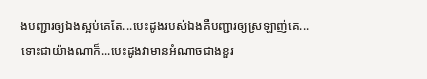ងបញ្ជារឲ្យឯងស្អប់គេតែ...បេះដូងរបស់ឯងគឺបញ្ជារឲ្យស្រឡាញ់គេ...ទោះជាយ៉ាងណាក៏...បេះដូងវាមានអំណាចជាងខួរ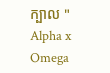ក្បាល " Alpha x Omega